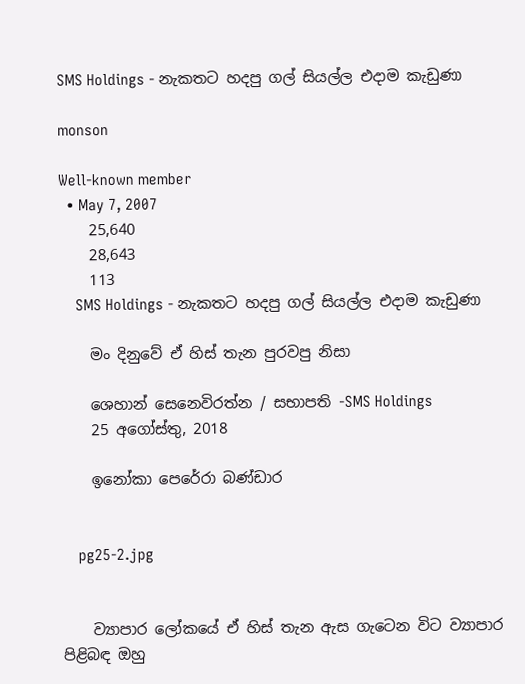SMS Holdings - නැකතට හදපු ගල් සියල්ල එදාම කැඩුණා

monson

Well-known member
  • May 7, 2007
    25,640
    28,643
    113
    SMS Holdings - නැකතට හදපු ගල් සියල්ල එදාම කැඩුණා

    මං දිනුවේ ඒ හිස් තැන පුරවපු නිසා

    ශෙහාන් සෙනෙවිරත්න / සභාපති -SMS Holdings
    25 අගෝස්තු, 2018

    ඉනෝකා පෙරේරා බණ්ඩාර


    pg25-2.jpg


    ව්‍යාපාර ලෝකයේ ඒ හිස් තැන ඇස ගැටෙන විට ව්‍යාපාර පිළිබඳ ඔහු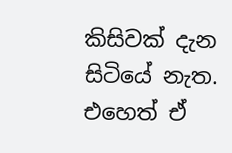කිසිවක් දැන සිටියේ නැත. එහෙත් ඒ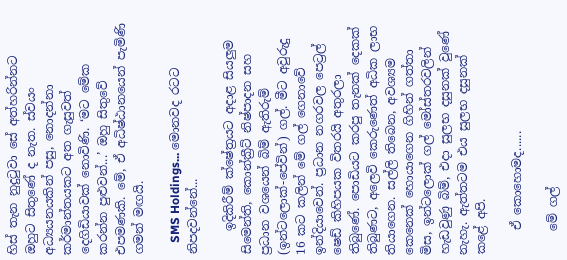හිස් තැන නුදුටුවා සේ අත්හරින්නට ඔහුට සිතුණේ ද නැත. ස්වයං අධ්‍යයනයකින් පසු, නොදන්නා කර්මාන්තයකට අත ගැසුවත් දෙගිඩියාවක් නොවිණි. ‘මට මේක කරන්න පුළුවන්...’ ඔහු සිතුවේ එපමණකි. මේ, ඒ අධිෂ්ඨානයෙන් පැමිණි ගමන් මඟයි.

    SMS Holdings... මොනවද රටට නිපදවන්නේ...

    ඉදිකිරීම් ‍ක්ෂේත්‍රයට අදාළ සියලුම සිමෙන්ති, කොන්ක්‍රීට් නිෂ්පාදන සහ ප්‍රධාන වශයෙන් බිම් ඇතිරුම් (ඉන්ට‍ලොක්-පේවින්) ගල්. මීට අවුරුදු 16 කට කලින් මේ ගල් ගෙනාවේ ඉන්දියාවෙන්. ප්‍රධාන නගරවල පෙට්‍රල් ෂෙඩ් කිහිපයක විතරයි අතුරලා තිබුණේ. පොඩියට කරපු තැනක් දෙකක් තිබුණට, අලෙවි කෙ‍රුණෙත් අධික ලාභ තියාගෙන. සල්ලි තිබෙන, අවශ්‍යම කෙනෙක් හොයාගෙන ගිහින් ගත්තා මිස, ඉන්ටලොක් ගල් මෝස්තරවලින් හැඩවුණු බිම්, එදා සුලභ දසුනක් වුණේ නැහැ. ඇත්තටම එය සුලභ දසුනක් කළේ අපි.

    ඒ කොහොමද......

    මේ ගල්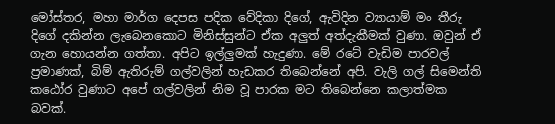මෝස්තර, මහා මාර්ග දෙපස පදික වේදිකා දිගේ, ඇවිදින ව්‍යායාම් මං තීරු දිගේ දකින්න ලැබෙනකොට මිනිස්සුන්ට ඒක අලුත් අත්දැකීමක් වුණා. ඔවුන් ඒ ගැන හොයන්න ගත්තා. අපිට ඉල්ලුමක් හැදුණා. මේ රටේ වැඩිම පාරවල් ප්‍රමාණක්, බිම් ඇතිරුම් ගල්වලින් හැඩකර තිබෙන්නේ අපි. වැලි ගල් සිමෙන්ති කඨෝර වුණාට අපේ ගල්වලින් නිම වූ පාරක මට තිබෙන්නෙ කලාත්මක බවක්.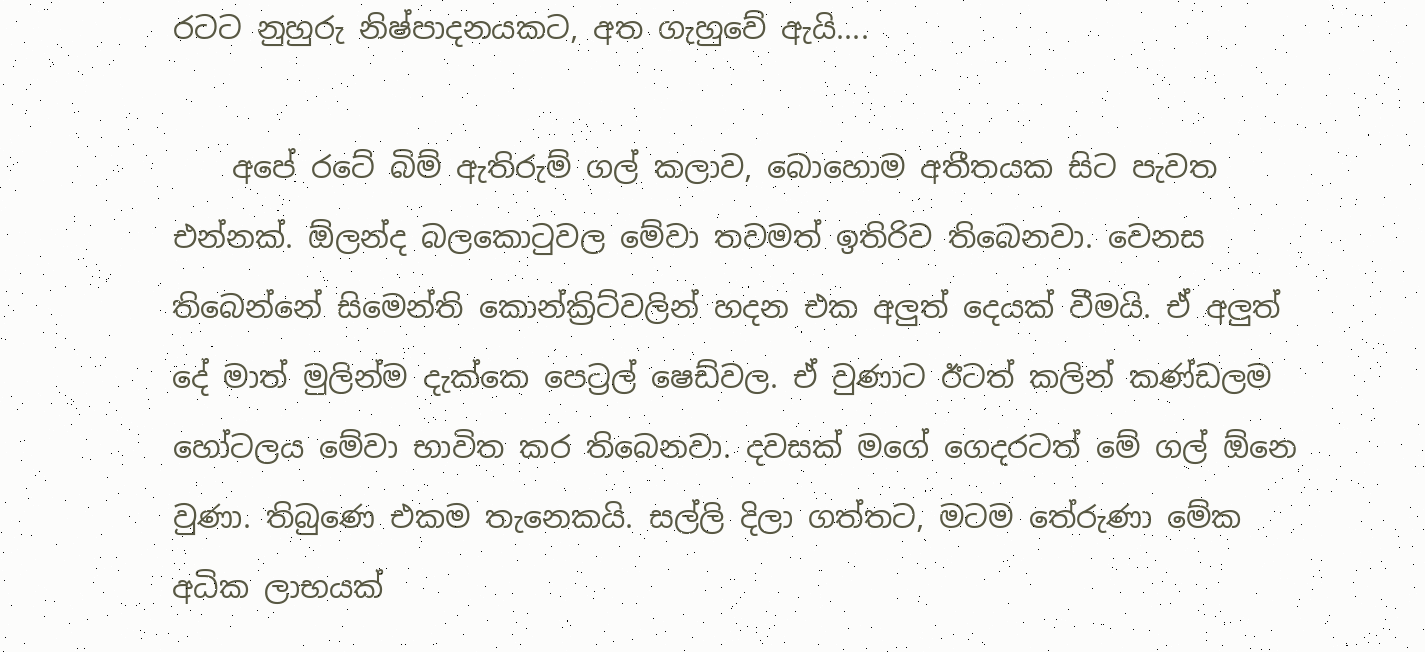රටට නුහුරු නිෂ්පාදනයකට, අත ගැහුවේ ඇයි....

    අපේ රටේ බිම් ඇතිරුම් ගල් කලාව, බොහොම අතීතයක සිට පැවත එන්නක්. ඕලන්ද බලකොටුවල මේවා තවමත් ඉතිරිව තිබෙනවා. වෙනස තිබෙන්නේ සිමෙන්ති කොන්ක්‍රිට්වලින් හදන එක අලුත් දෙයක් වීමයි. ඒ අලුත් දේ මාත් මුලින්ම දැක්කෙ පෙට්‍රල් ෂෙඩ්වල. ඒ වුණාට ඊටත් කලින් කණ්ඩලම හෝටලය මේවා භාවිත කර තිබෙනවා. දවසක් මගේ ගෙදරටත් මේ ගල් ඕනෙ වුණා. තිබුණෙ එකම තැනෙකයි. සල්ලි දිලා ගත්තට, මටම තේරුණා මේක අධික ලාභයක්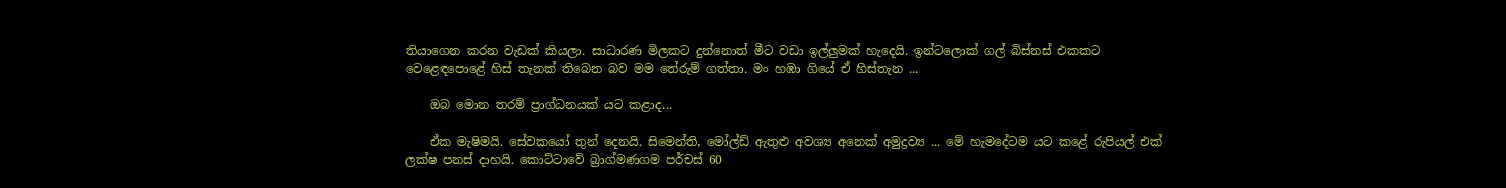ති‍යාගෙන කරන වැඩක් කියලා. සාධාරණ මිලකට දුන්නොත් මීට වඩා ඉල්ලුමක් හැදෙයි. ඉන්ටලොක් ගල් බිස්නස් එකකට වෙළෙඳපොළේ හිස් තැනක් තිබෙන බව මම තේරුම් ගත්තා. මං හඹා ගියේ ඒ හිස්තැන ...

    ඔබ මොන තරම් ප්‍රාග්ධනයක් යට කළාද...

    ඒක මැෂිමයි. සේවකයෝ තුන් දෙනයි. සිමෙන්ති, මෝල්ඩ් ඇතුළු අවශ්‍ය අනෙක් අමුද්‍රව්‍ය ... මේ හැමදේටම යට කළේ රුපියල් එක් ලක්ෂ පනස් දාහයි. කොට්ටාවේ බ්‍රාග්මණගම පර්චස් 60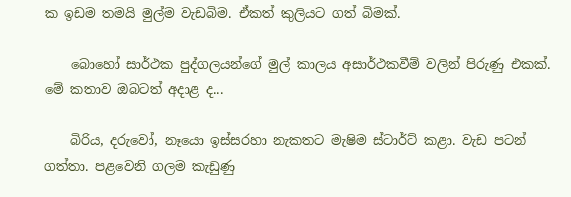ක ඉඩම තමයි මුල්ම වැඩබිම. ඒකත් කුලියට ගත් බිමක්.

    බොහෝ සාර්ථක පුද්ගලයන්ගේ මුල් කාලය අසාර්ථකවීම් වලින් පිරුණු එකක්. මේ කතාව ඔබටත් අදාළ ද...

    බිරිය, දරුවෝ, නෑයො ඉස්සරහා නැකතට මැෂිම ස්ටාර්ට් කළා. වැඩ පටන් ගත්තා. පළවෙනි ගලම කැඩුණු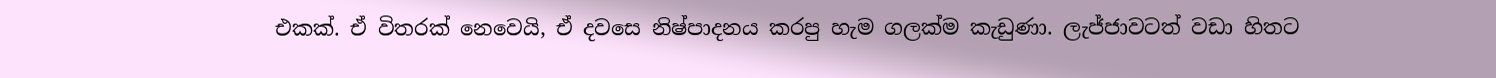එකක්. ඒ විතරක් නෙවෙයි, ඒ දවසෙ නිෂ්පාදනය කරපු හැම ගලක්ම කැඩුණා. ලැජ්ජාවටත් වඩා හිතට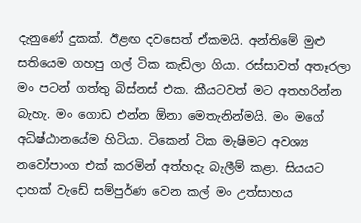දැනුණේ දුකක්. ඊළඟ දවසෙත් ඒකමයි. අන්තිමේ මුළු සතියෙම ගහපු ගල් ටික කැඩිලා ගියා. රස්සාවත් අතෑරලා මං පටන් ගත්තු බිස්නස් එක. කීයටවත් මට අතහරින්න බැහැ. මං ගොඩ එන්න ඕනා මෙතැනින්මයි. මං මගේ අධිෂ්ඨානයේම හිටියා. ටිකෙන් ටික මැෂිමට අවශ්‍ය නවෝපාංග එක් කරමින් අත්හදැ බැලීම් කළා. සියයට දාහක් වැඩේ සම්පුර්ණ වෙන කල් මං උත්සාහය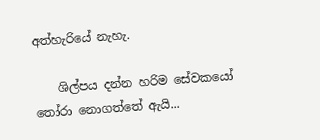අත්හැරියේ නැහැ.

    ශිල්පය දන්න හරිම සේවකයෝ තෝරා නොගත්තේ ඇයි...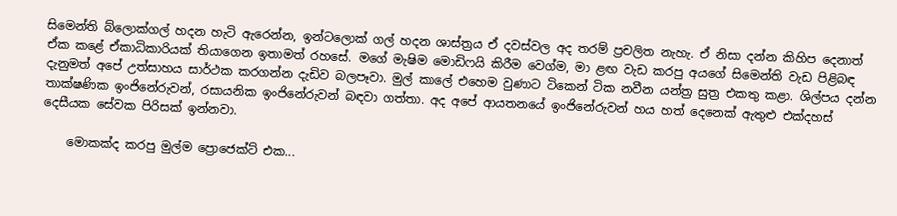සිමෙන්ති බ්ලොක්ගල් හදන හැටි ඇරෙන්න, ඉන්ටලොක් ගල් හදන ශාස්ත්‍රය ඒ දවස්වල අද තරම් ප්‍රචලිත නැහැ. ඒ නිසා දන්න කිහිප දෙනාත් ඒක කළේ ඒකාධිකාරියක් තියාගෙන ඉතාමත් රහසේ. මගේ මැෂිම මොඩිෆයි කිරීම ව‍ෙග්ම, මා ළඟ වැඩ කරපු අයගේ සිමෙන්ති වැඩ පිළිබඳ දැනුමත් අපේ උත්සාහය සාර්ථක කරගන්න දැඩිව බලපෑවා. මුල් කාලේ එහෙම වුණාට ටිකෙන් ටික නවීන යන්ත්‍ර සුත්‍ර එකතු කළා. ශිල්පය දන්න තාක්ෂණික ඉංජිනේරුවන්, රසායනික ඉංජිනේරුවන් බඳවා ගත්තා. අද අපේ ආයතනයේ ඉංජිනේරුවන් හය හත් දෙනෙක් ඇතුළු එක්දහස් දෙසීයක සේවක පිරිසක් ඉන්නවා.

    මොකක්ද කරපු මුල්ම ප්‍රොජෙක්ට් එක...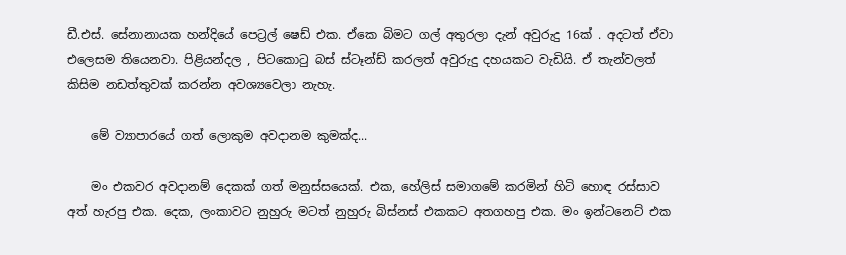ඩී.එස්. සේනානායක හන්දියේ පෙට්‍රල් ෂෙඩ් එක. ඒකෙ බිමට ගල් අතුරලා දැන් අවුරුදු 16ක් . අදටත් ඒවා එලෙසම තියෙනවා. පිළියන්දල , පිටකොටු බස් ස්ටෑන්ඩ් කරලත් අවුරුදු දහයකට වැඩියි. ඒ තැන්වලත් කිසිම නඩත්තුවක් කරන්න අවශ්‍යවෙලා නැහැ.

    මේ ව්‍යාපාරයේ ගත් ලොකුම අවදානම කුමක්ද...

    මං එකවර අවදානම් දෙකක් ගත් මනුස්සයෙක්. එක, හේලිස් සමාගමේ කරමින් හිටි හොඳ රස්සාව අත් හැරපු එක. දෙක, ලංකාවට නුහුරු මටත් නුහුරු බිස්නස් එකකට අතගහපු එක. මං ඉන්ටනෙට් එක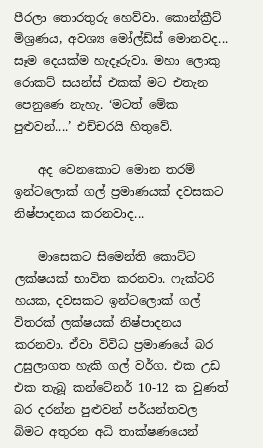පීරලා තොරතුරු හෙව්වා. කොන්ක්‍රීට් මිශ්‍රණය, අවශ්‍ය මෝල්ඩ්ස් මොනවද... සෑම දෙයක්ම හැදෑරුවා. මහා ලොකු රොකට් සයන්ස් එකක් මට එතැන පෙනුණෙ නැහැ. ‘මටත් මේක පුළුවන්....’ එච්චරයි හිතුවේ.

    අද වෙනකොට මොන තරම් ඉන්ටලොක් ගල් ප්‍රමාණයක් දවසකට නිෂ්පාදනය කරනවාද...

    මාසෙකට සිමෙන්ති කොට්ට ලක්ෂයක් භාවිත කරනවා. ෆැක්ටරි හයක, දවසකට ඉන්ට‍ලොක් ගල් විතරක් ලක්ෂයක් නිෂ්පාදනය කරනවා. ඒවා විවිධ ප්‍රමාණයේ බර උසුලාගත හැකි ගල් වර්ග. එක උඩ එක තැබූ කන්ටේනර් 10-12 ක වුණත් බර දරන්න පුළුවන් පර්යන්තවල බිමට අතුරන අධි තාක්ෂණයෙන්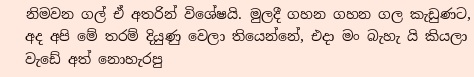නිමවන ගල් ඒ අතරින් විශේෂයි. මුලදී ගහන ගහන ගල කැඩුණට, අද අපි මේ තරම් දියුණු වෙලා තියෙන්නේ, එදා මං බැහැ යි කියලා වැඩේ අත් නොහැරපු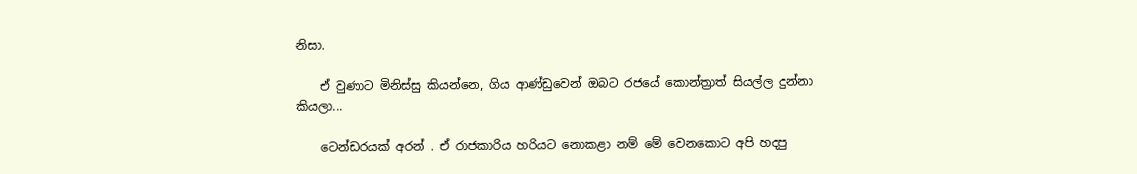නිසා.

    ඒ වුණාට මිනිස්සු කියන්නෙ, ගිය ආණ්ඩුවෙන් ඔබට රජයේ කොන්ත්‍රාත් සියල්ල දුන්නා කියලා...

    ටෙන්ඩරයක් අරන් . ඒ රාජකාරිය හරියට නොකළා නම් මේ වෙනකොට අපි හදපු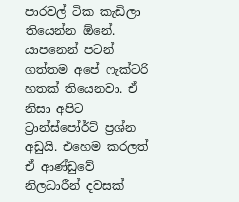පාරවල් ටික කැඩිලා තියෙන්න ඕනේ. යාපනෙන් පටන් ගත්තම අපේ ෆැක්ටරි හතක් තියෙනවා. ඒ නිසා අපිට ට්‍රාන්ස්පෝර්ට් ප්‍රශ්න අඩුයි. එහෙම කරලත් ඒ ආණ්ඩුවේ නිලධාරීන් දවසක්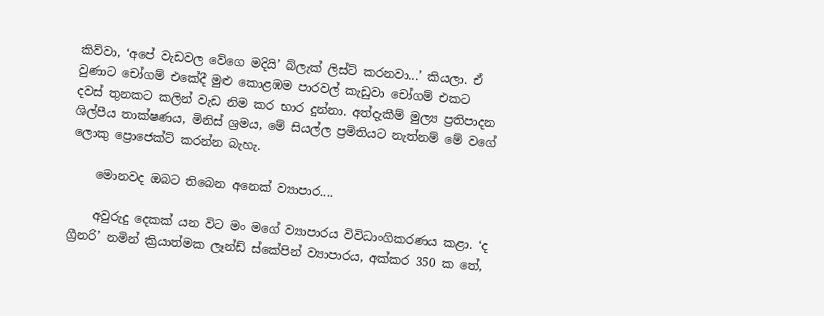කිව්වා, ‘අපේ වැඩවල ‍වේගෙ මදියි’ බ්ලැක් ලිස්ට් කරනවා...’ කියලා. ඒ වුණාට ‍චෝගම් එකේදී මුළු කොළඹම පාරවල් කැඩුවා චෝගම් එකට දවස් ‍තුනකට කලින් වැඩ නිම කර භාර දුන්නා. අත්දැකීම් මුල්‍ය ප්‍රතිපාදන ශිල්පීය තාක්ෂණය, මිනිස් ශ්‍රමය, මේ සියල්ල ප්‍රමිතියට නැත්නම් මේ වගේ ලොකු ප්‍රොජෙක්ට් කරන්න බැහැ.

    මොනවද ඔබට තිබෙන අනෙක් ව්‍යාපාර....

    අවුරුදු දෙකක් යන විට මං මගේ ව්‍යාපාරය විවිධාංගිකරණය කළා. ‘ද ග්‍රීනරි’ නමින් ක්‍රියාත්මක ලෑන්ඩ් ස්කේපින් ව්‍යාපාරය, අක්කර 350 ක තේ,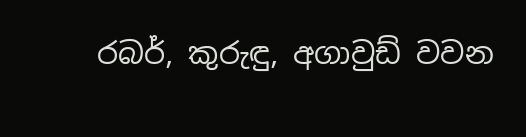රබර්, කුරුඳු, අගාවුඩ් වවන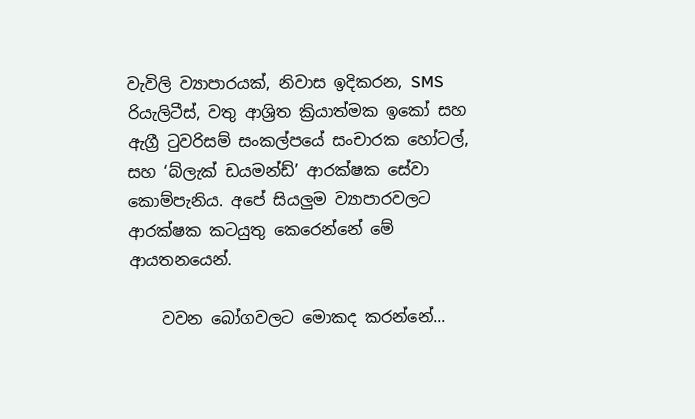වැවිලි ව්‍යාපාරයක්, නිවාස ඉදිකරන, SMS රියැලිටීස්, වතු ආශ්‍රිත ක්‍රියාත්මක ඉකෝ සහ ඇග්‍රී ටුවරිසම් සංකල්පයේ සංචාරක හෝටල්, සහ ‘බ්ලැක් ඩයමන්ඩ්’ ආරක්ෂක සේවා කොම්පැනිය. අපේ සියලුම ව්‍යාපාරවලට ආරක්ෂක කටයුතු කෙරෙන්නේ මේ ආයතනයෙන්.

    වවන බෝගවලට මොකද කරන්නේ...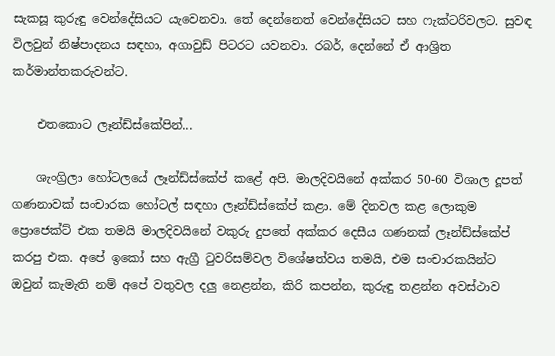සැකසූ කුරුඳු වෙන්දේසියට යැවෙනවා. තේ දෙන්නෙත් වෙන්දේසියට සහ ෆැක්ටරිවලට. සුවඳ විලවුන් නිෂ්පාදනය සඳහා, අගාවුඩ් පිටරට යවනවා. රබර්, දෙන්නේ ඒ ආශ්‍රිත කර්මාන්තකරුවන්ට.

    එතකොට ලෑන්ඩ්ස්කේපින්...

    ශැංග්‍රිලා හෝටලයේ ලෑන්ඩ්ස්කේප් කළේ අපි. මාලදිවයිනේ අක්කර 50-60 විශාල දූපත් ගණනාවක් සංචාරක හෝටල් සඳහා ලෑන්ඩ්ස්කේප් කළා. මේ දිනවල කළ ලොකුම ප්‍රොජෙක්ට් එක තමයි මාලදිවයිනේ වකුරු දුපතේ අක්කර දෙසීය ගණනක් ලෑන්ඩ්ස්කේප් කරපු එක. අපේ ඉකෝ සහ ඇග්‍රී ටුවරිසම්වල විශේෂත්වය තමයි, එම සංචාරකයින්ට ඔවුන් කැමැති නම් අපේ වතුවල දලු නෙළන්න, කිරි කපන්න, කුරුඳු තළන්න අවස්ථාව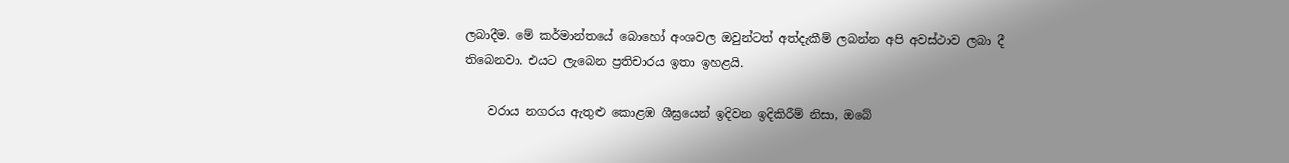ලබාදීම. මේ කර්මාන්තයේ බොහෝ අංශවල ඔවුන්ටත් අත්දැකීම් ලබන්න අපි අවස්ථාව ලබා දී ත‍ිබෙනවා. එයට ලැබෙන ප්‍රතිචාරය ඉතා ඉහළයි.

    වරාය නගරය ඇතුළු කොළඹ ශීඝ්‍රයෙන් ඉදිවන ඉදිකිරීම් නිසා, ඔබේ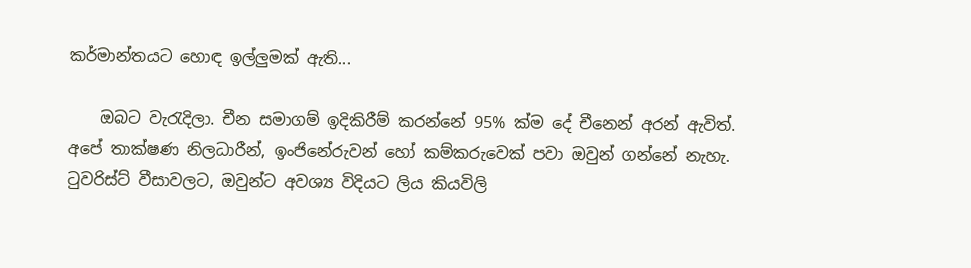කර්මාන්තයට හොඳ ඉල්ලුමක් ඇති...

    ඔබට වැරැදිලා. චීන සමාගම් ඉදිකිරීම් කරන්නේ 95% ක්ම දේ චීනෙන් අරන් ඇවිත්. අපේ තාක්ෂණ නිලධාරීන්, ඉංජිනේරුවන් හෝ කම්කරුවෙක් පවා ඔවුන් ගන්නේ නැහැ. ටුවරිස්ට් වීසාවලට, ඔවුන්ට අවශ්‍ය විදියට ලිය කියවිලි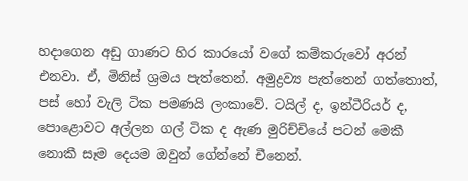හදාගෙන අඩු ගාණට හිර කාරයෝ වගේ කම්කරුවෝ අරන් එනවා. ඒ, මිනිස් ශ්‍රමය පැත්තෙන්. අමුද්‍රව්‍ය පැත්තෙන් ගත්තොත්, පස් හෝ වැලි ටික පමණයි ලංකාවේ. ටයිල් ද, ඉන්ටීරියර් ද, පොළොවට අල්ලන ගල් ටික ද ඇණ මුරිච්චියේ පටන් මෙකී නොකී සෑම දෙයම ඔවුන් ගේන්නේ චීනෙන්.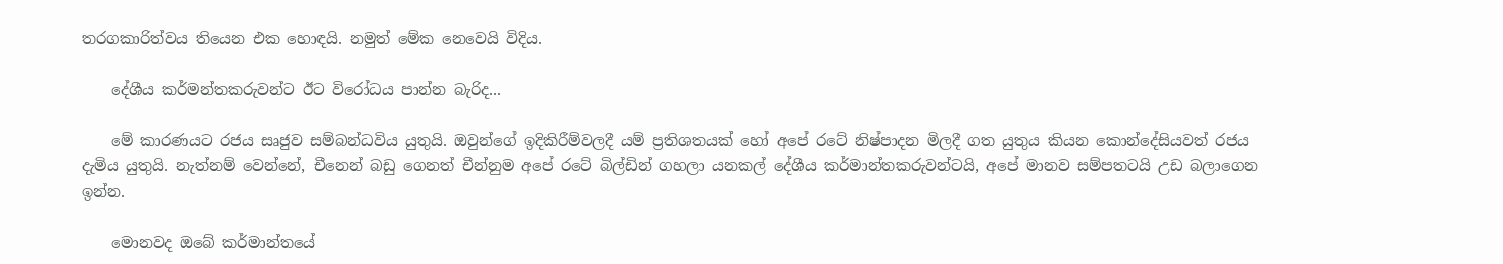තරගකාරිත්වය තියෙන එක හොඳයි. නමුත් මේක නෙවෙයි විදිය.

    දේශීය කර්මන්තකරුවන්ට ඊට විරෝධය පාන්න බැරිද...

    මේ කාරණයට ‍රජය සෘජුව සම්බන්ධවිය යුතුයි. ඔවුන්ගේ ඉදිකිරීම්වලදී යම් ප්‍රතිශතයක් හෝ අපේ රටේ නිෂ්පාදන මිලදී ගත යුතුය කියන කොන්දේසියවත් රජය දැමිය යුතුයි. නැත්නම් වෙන්නේ, චීනෙන් බඩු ගෙනත් චීන්නුම අපේ රටේ බිල්ඩින් ගහලා යනකල් දේශීය කර්මාන්තකරුවන්ටයි, අපේ මානව සම්පතටයි උඩ බලාගෙන ඉන්න.

    මොනවද ඔබේ කර්මාන්තයේ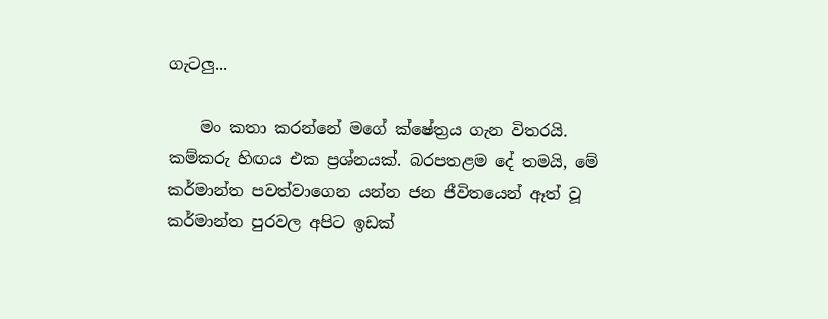ගැටලු...

    මං කතා කරන්නේ මගේ ක්ෂේත්‍රය ගැන විතරයි. කම්කරු හිඟය එක ප්‍රශ්නයක්. බරපතළම දේ තමයි, මේ කර්මාන්ත පවත්වාගෙන යන්න ජන ජීවිතයෙන් ඈත් වූ කර්මාන්ත පුරවල අපිට ඉඩක්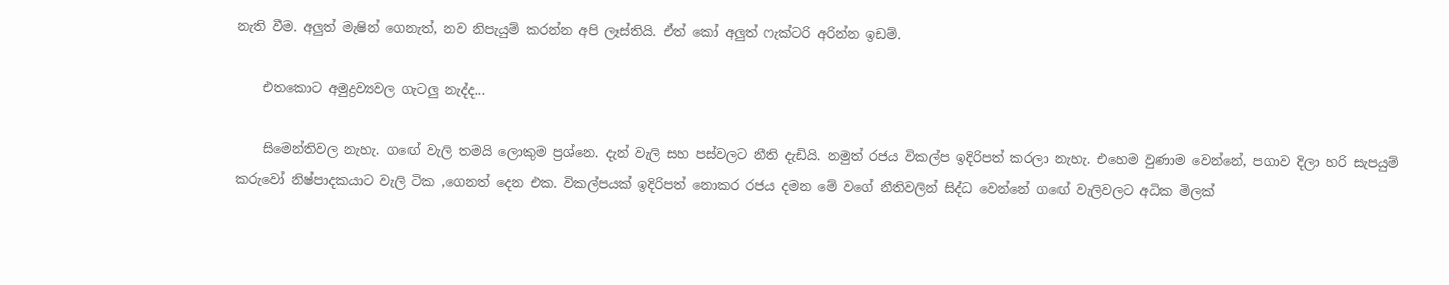නැති වීම. අලුත් මැෂින් ගෙනැත්, නව නිපැයුම් කරන්න අපි ලෑස්තියි. ඒත් කෝ අලුත් ෆැක්ටරි අරින්න ඉඩම්.

    එතකොට අමුද්‍රව්‍යවල ගැටලු නැද්ද...

    සිමෙන්තිවල නැහැ. ග‍ඟේ වැලි තමයි ලොකුම ප්‍රශ්නෙ. දැන් වැලි සහ පස්වලට නීති දැඩියි. නමුත් රජය විකල්ප ඉදිරිපත් කරලා නැහැ. එහෙම වුණාම වෙන්නේ, පගාව දිලා හරි සැපයුම් කරුවෝ නිෂ්පාදකයාට වැලි ටික ,ගෙනත් දෙන එක. විකල්පයක් ඉදිරිපත් නොකර රජය දමන මේ වගේ නීතිවලින් සිද්ධ වෙන්නේ ග‍‍ඟේ වැලිවලට අධික මිලක්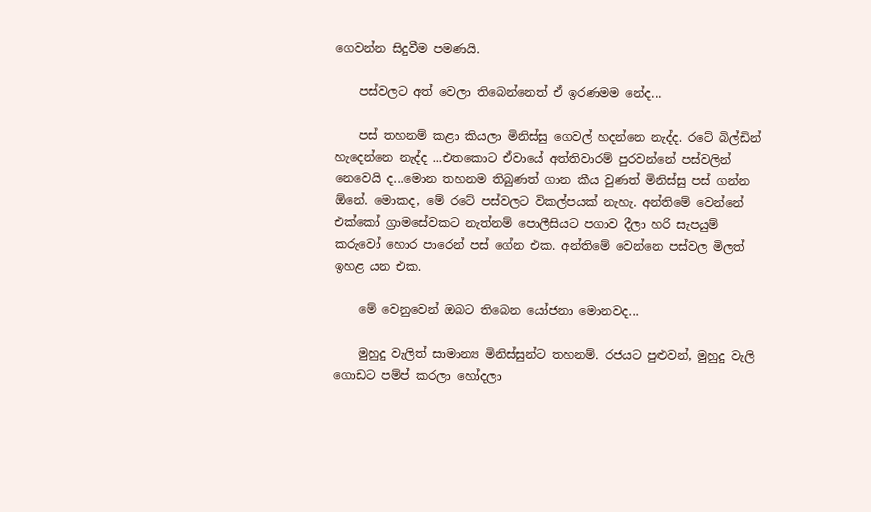ගෙවන්න සිදුවීම පමණයි.

    පස්වලට අත් වෙලා තිබෙන්නෙත් ඒ ඉරණමම නේද...

    පස් තහනම් කළා කියලා මිනිස්සු ගෙවල් හදන්නෙ නැද්ද. රටේ බිල්ඩින් හැදෙන්නෙ නැද්ද ...එතකොට ඒවායේ අත්තිවාරම් පුරවන්නේ පස්වලින් නෙවෙයි ද...මොන තහනම තිබුණත් ගාන කීය වුණත් මිනිස්සු පස් ගන්න ඕනේ. මොකද, මේ රටේ පස්වලට විකල්පයක් නැහැ. අන්තිමේ වෙන්නේ එක්කෝ ග්‍රාමසේවකට නැත්නම් පොලීසියට පගාව දීලා හරි සැප‍යුම් කරුවෝ හොර පාරෙන් පස් ගේන එක. අන්තිමේ වෙන්නෙ පස්වල මිලත් ඉහළ යන එක.

    මේ වෙනුවෙන් ඔබට තිබෙන යෝජනා මොනවද...

    මුහුදු වැලිත් සාමාන්‍ය මිනිස්සුන්ට තහනම්. රජයට පුළුවන්, මුහුදු වැලි ගොඩට පම්ප් කරලා හෝදලා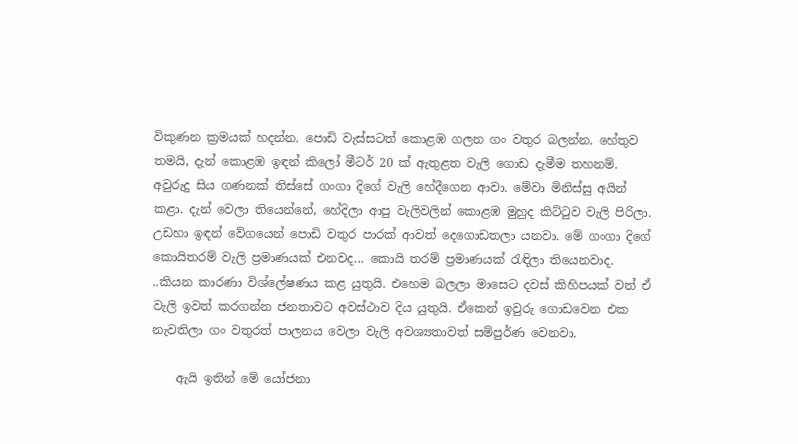විකුණන ක්‍රමයක් හදන්න. පොඩි වැස්සටත් කොළඹ ගලන ගං වතුර බලන්න. හේතුව තමයි, දැන් කොළඹ ඉඳන් ‍කිලෝ මීටර් 20 ක් ඇතුළත වැලි ගොඩ දැමීම තහනම්. අවුරුදු සිය ගණනක් තිස්සේ ගංගා දිගේ වැලි හේදීගෙන ආවා. මේවා මිනිස්සු අයින් කළා. දැන් වෙලා තියෙන්නේ, හේදිලා ආ‍පු වැලිවලින් කොළඹ මුහුද කිට්ටුව වැලි පිරිලා. උඩහා ඉඳන් වේගයෙන් පොඩි වතුර පාරක් ආවත් ‍දෙගොඩතලා යනවා. මේ ගංගා දිගේ කොයිතරම් වැලි ‍ප්‍රමාණයක් එනවද... කොයි තරම් ප්‍රමාණයක් රැඳිලා තියෙනවාද. ..කියන කාරණා විශ්ලේෂණය කළ යුතුයි. එහෙම බලලා ම‍ාසෙට දවස් කිහිපයක් වත් ඒ වැලි ඉවත් කරගන්න ජනතාවට අවස්ථාව දිය යුතුයි. ඒකෙන් ඉවුරු ගොඩවෙන එක නැවතිලා ගං වතුරත් පාලනය වෙලා වැලි අවශ්‍යතාවත් සම්පුර්ණ වෙනවා.

    ඇයි ඉතින් මේ යෝජනා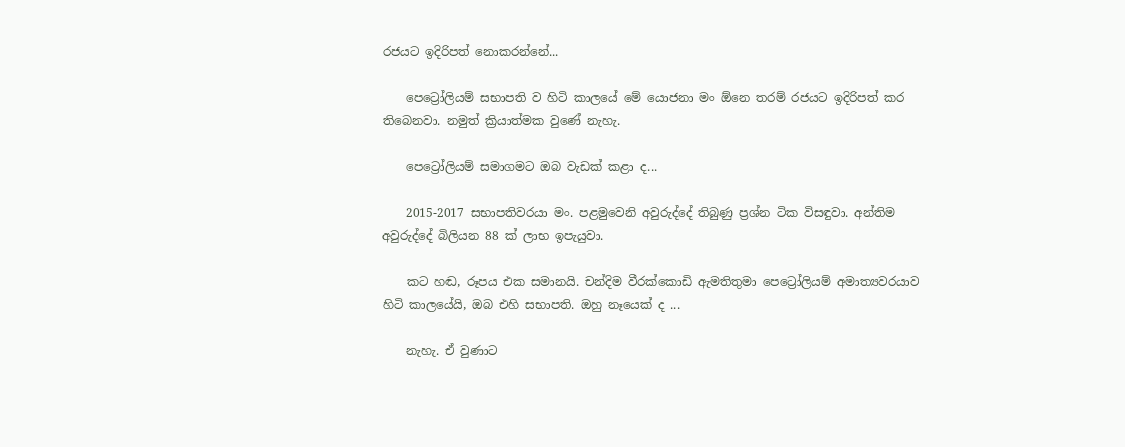රජයට ඉදිරිපත් නොකරන්නේ...

    පෙට්‍රෝලියම් සභාපති ව හිටි කාලයේ මේ යොජනා මං ඕනෙ තරම් රජයට ඉදිරිපත් කර තිබෙනවා. නමුත් ක්‍රියාත්මක වු‍ණේ නැහැ.

    පෙට්‍රෝලියම් සමාගමට ඔබ වැඩක් කළා ද...

    2015-2017 සභාපතිවරයා මං. පළමුවෙනි අවුරුද්දේ ති‍බුණු ප්‍රශ්න ටික විසඳුවා. අන්තිම අවුරුද්දේ බිලියන 88 ක් ලාභ ඉපැයුවා.

    කට හඬ, රූපය එක සමානයි. චන්දිම වීරක්කොඩි ඇමතිතුමා පෙට්‍රෝලියම් අමාත්‍යවරයාව හිටි කාලයේයි, ඔබ එහි සභාපති. ඔහු නෑයෙක් ද ...

    නැහැ. ඒ වුණාට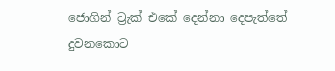ජොගින් ට්‍රැක් එකේ දෙන්නා දෙපැත්තේ දුවනකොට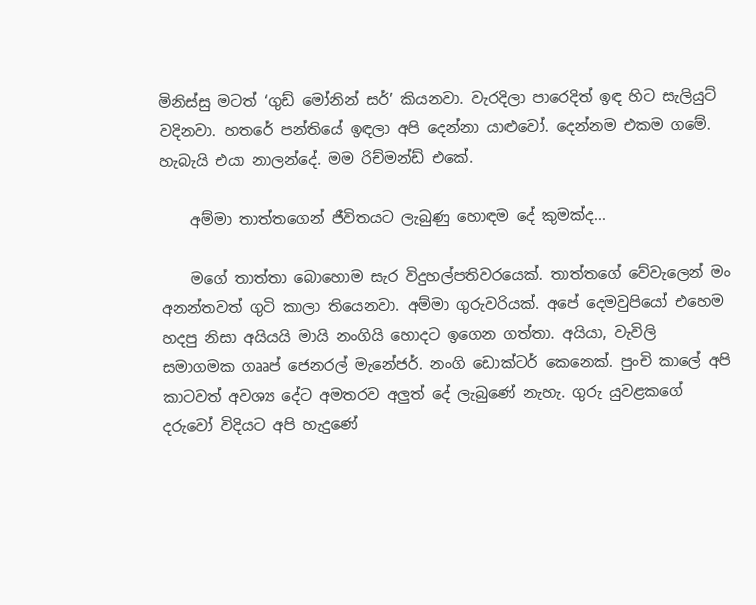මිනිස්සු මටත් ‘ගුඩ් මෝනින් සර්’ කියනවා. වැරදිලා පාරෙදිත් ඉඳ හිට සැලියුට් වදිනවා. හතරේ පන්තියේ ඉඳලා අපි දෙන්නා යාළුවෝ. දෙන්නම එකම ගමේ. හැබැයි එයා නාලන්දේ. මම රිච්මන්ඩ් එකේ.

    අම්මා තාත්තගෙන් ජීවිතයට ලැබුණු හොඳම දේ කුමක්ද...

    මගේ තාත්තා බොහොම සැර විදුහල්පතිවරයෙක්. තාත්තගේ වේවැලෙන් මං අනන්තවත් ගුටි කාලා තියෙනවා. අම්මා ගුරුවරියක්. අපේ දෙමවුපියෝ එහෙම හදපු නිසා අයියයි මායි නංගියි හොදට ඉගෙන ගත්තා. අයියා, වැවිලි සමාගමක ගෲප් ජෙනරල් මැනේජර්. නංගි ඩොක්ටර් කෙනෙක්. පුංචි කාලේ අපි කාටවත් අවශ්‍ය දේට අමතරව අලුත් දේ ලැබුණේ නැහැ. ගුරු යුවළකගේ දරුවෝ විදියට අපි හැදුණේ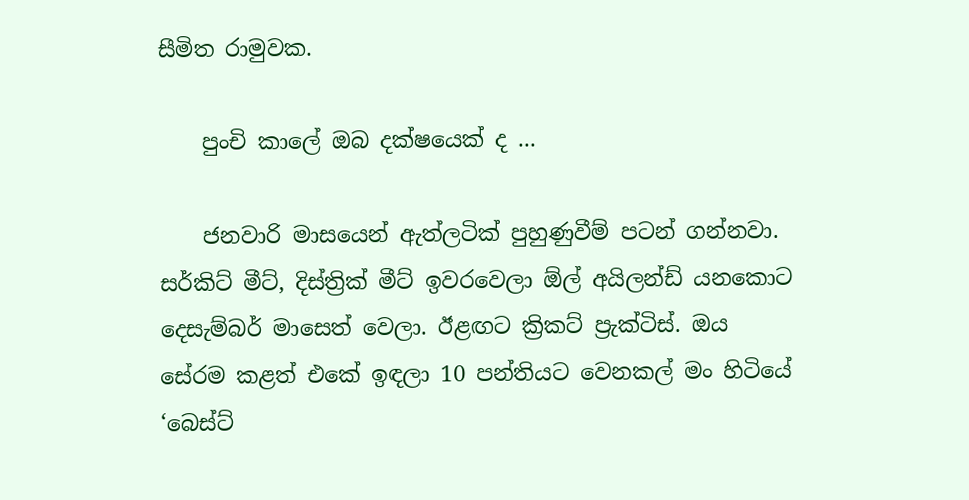සීමිත රාමුවක.

    පුංචි කාලේ ඔබ දක්ෂයෙක් ද ...

    ජනවාරි මාසයෙන් ඇත්ලටික් පුහුණුවීම් පටන් ගන්නවා. සර්කිට් මීට්, දිස්ත්‍රික් මීට් ඉවරවෙලා ඕල් අයිලන්ඩ් යනකොට දෙසැම්බර් මාසෙත් වෙලා. ඊළඟට ක්‍රිකට් ප්‍රැක්ටිස්. ඔය සේරම කළත් එකේ ඉඳලා 10 පන්තියට වෙනකල් මං හිටියේ ‘බෙස්ට්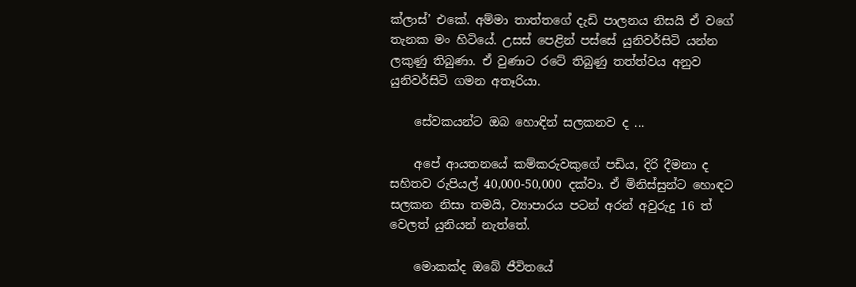ක්ලාස්’ එකේ. අම්මා තාත්තගේ දැඩි පාලනය නිසයි ඒ වගේ තැනක මං හිටියේ. උසස් පෙළින් පස්සේ යුනිවර්සිටි යන්න ලකුණු තිබුණා. ඒ වුණාට රටේ ති‍බුණු තත්ත්වය අනුව යුනිවර්සිටි ගමන අතෑරියා.

    සේවකයන්ට ඔබ හොඳින් සලකනව ද ...

    අපේ ආයතනයේ කම්කරුවකුගේ පඩිය, දිරි දීමනා ද සහිතව රුපියල් 40,000-50,000 දක්වා. ඒ මිනිස්සුන්ට හොඳට සලකන නිසා තමයි, ව්‍යාපාරය පටන් අරන් අවුරුදු 16 ත් වෙලත් යුනියන් නැත්තේ.

    මොකක්ද ඔබේ ජීවිතයේ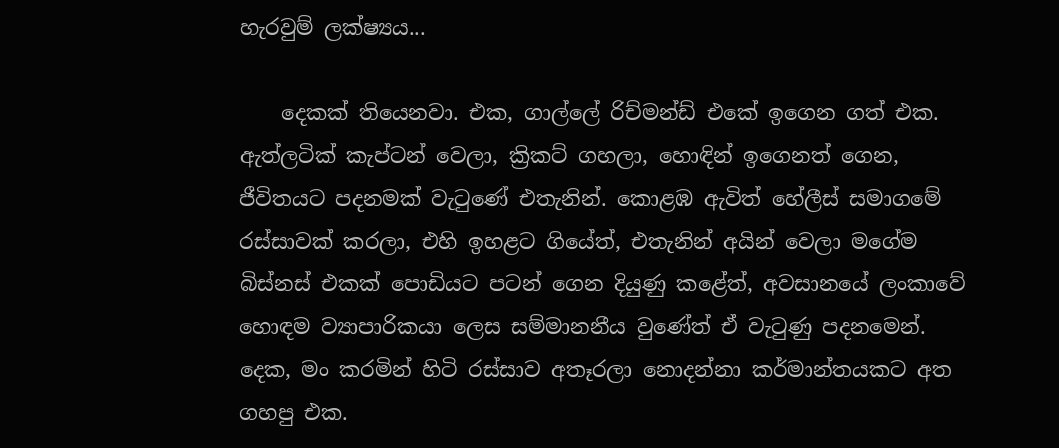හැරවුම් ලක්ෂ්‍යය...

    දෙකක් තියෙනවා. එක, ගාල්ලේ රිච්මන්ඩ් එකේ ඉගෙන ගත් එක. ඇත්ලටික් කැප්ටන් වෙලා, ක්‍රිකට් ගහලා, හොඳින් ඉගෙනත් ගෙන, ජීවිතයට පදනමක් වැටුණේ එතැනින්. කොළඹ ඇවිත් හේලීස් සමාගමේ රස්සාවක් කරලා, එහි ඉහළට ගියේත්, එතැනින් අයින් වෙලා මගේම බිස්නස් එකක් පොඩියට පටන් ගෙන දියුණු කළේත්, අවසානයේ ලංකාවේ හොඳම ව්‍යාපාරිකයා ලෙස සම්මානනීය වුණේත් ඒ වැටුණු පදනමෙන්. දෙක, මං කරමින් හිටි රස්සාව අතෑරලා නොදන්නා කර්මාන්තයකට අත ගහපු එක.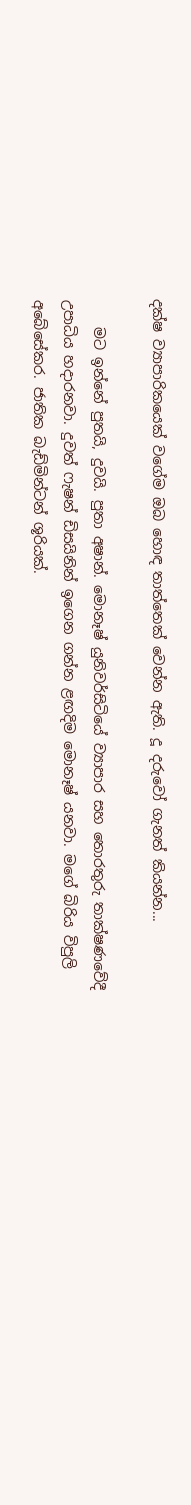දක්ෂ ව්‍යාපාරිකයෙක් වගේම ඔබ හොඳ තාත්තෙක් වෙන්න ඇති. දූ දරුවෝ ගැනත් කියන්න...

    මට ඉන්නේ පුතයි, දුවයි. පුතා අෂාන්. මොනෑෂ් යුනිවර්සිටියේ ව්‍යාපාර සහ තොරතුරු තාක්ෂණවේදී උපාධිය හදාරනවා. දුවත් ෆැෂන් ඩිසයිනින් ඉගෙන ගන්න ළඟදිම මොනෑෂ් යනවා. මගේ බිරිය විපුලි අ‍බේසේකර. ජාතික බැඩ්මින්ටන් ශූරියක්.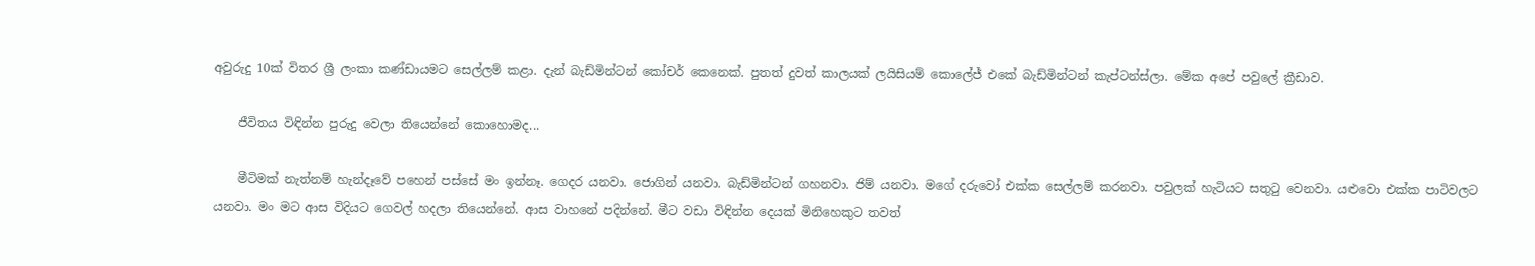අවුරුදු 10ක් විතර ශ්‍රී ලංකා කණ්ඩායමට සෙල්ලම් කළා. දැන් බැඩ්මින්ටන් කෝචර් කෙනෙක්. පුතත් දුවත් කාලයක් ලයිසියම් කොලේජ් එකේ බැඩ්මින්ටන් කැප්ටන්ස්ලා. මේක අපේ පවුලේ ක්‍රීඩාව.

    ජීවිතය විඳින්න පුරුදු වෙලා තියෙන්නේ කොහොමද...

    මීටිමක් නැත්නම් හැන්දෑවේ පහෙන් පස්සේ මං ඉන්නෑ. ගෙදර යනවා. ජොගින් යනවා. බැඩ්මින්ටන් ගහනවා. ජිම් යනවා. මගේ දරුවෝ එක්ක සෙල්ලම් කරනවා. පවුලක් හැටියට සතුටු වෙනවා. යළුවො එක්ක පාටිවලට යනවා. මං මට ආස විදියට ගෙවල් හදලා තියෙන්නේ. ආස වාහනේ පදින්නේ. මීට වඩා විඳින්න දෙයක් මිනිහෙකුට තවත්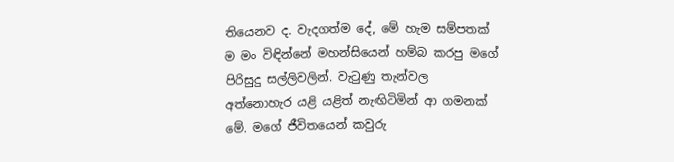තියෙනව ද. වැදගත්ම දේ, මේ හැම සම්පතක් ම මං විඳින්නේ ම‍හන්සියෙන් හම්බ කරපු මගේ පිරිසුදු සල්ලිවලින්. වැටුණු තැන්වල අත්නොහැර යළි යළිත් නැඟිටිමින් ආ ගමනක් මේ. මගේ ජීවිතයෙන් කවුරු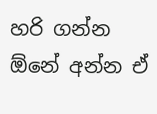හරි ගන්න ඕනේ අන්න ඒ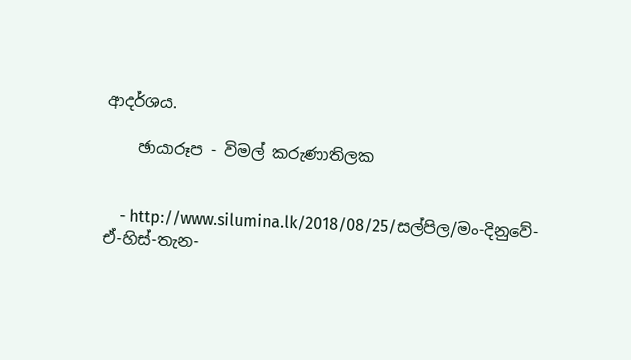ආදර්ශය.

    ඡායාරූප - විමල් කරුණාතිලක


    - http://www.silumina.lk/2018/08/25/සල්පිල/මං-දිනුවේ-ඒ-හිස්-තැන-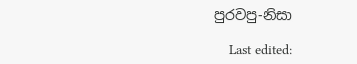පුරවපු-නිසා

    Last edited: